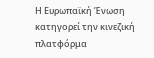Η Ευρωπαϊκή Ένωση κατηγορεί την κινεζική πλατφόρμα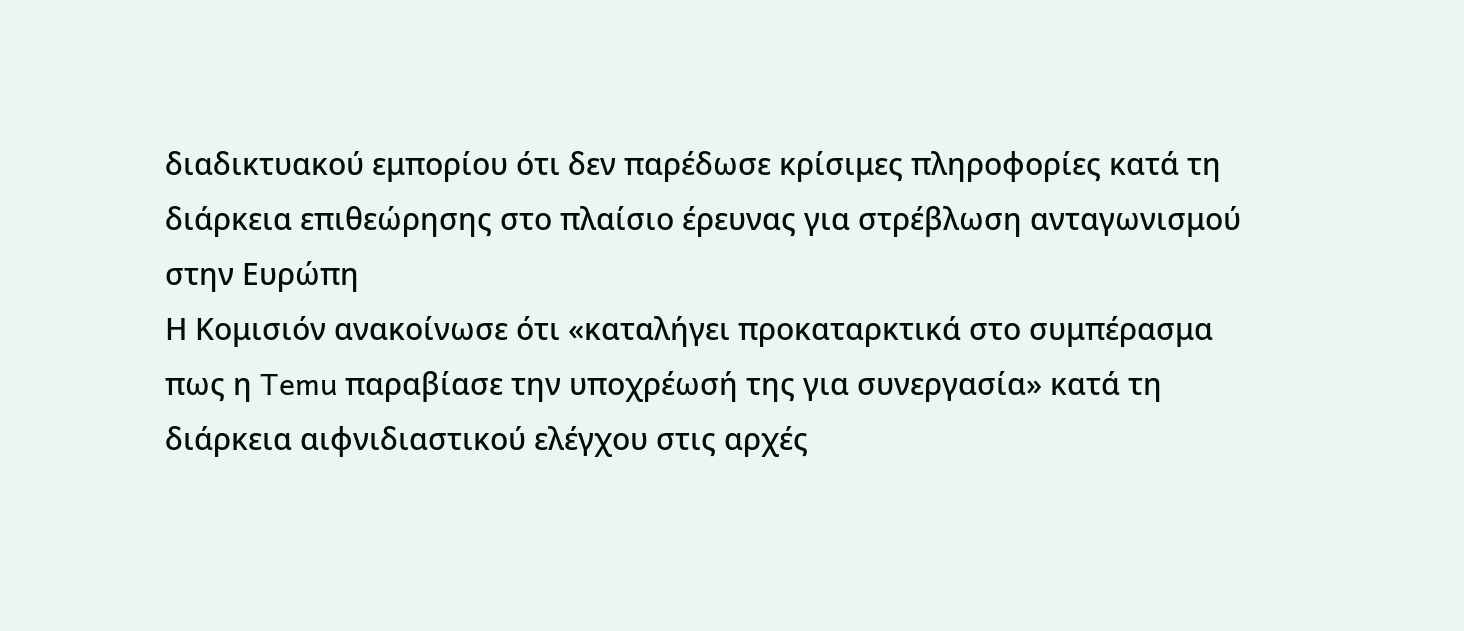διαδικτυακού εμπορίου ότι δεν παρέδωσε κρίσιμες πληροφορίες κατά τη διάρκεια επιθεώρησης στο πλαίσιο έρευνας για στρέβλωση ανταγωνισμού στην Ευρώπη
Η Κομισιόν ανακοίνωσε ότι «καταλήγει προκαταρκτικά στο συμπέρασμα πως η Temu παραβίασε την υποχρέωσή της για συνεργασία» κατά τη διάρκεια αιφνιδιαστικού ελέγχου στις αρχές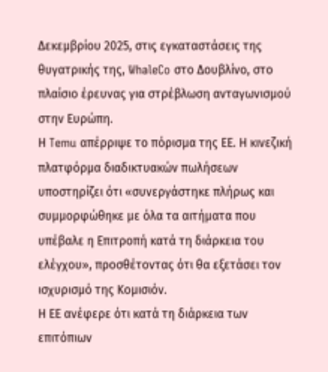Δεκεμβρίου 2025, στις εγκαταστάσεις της θυγατρικής της, WhaleCo στο Δουβλίνο, στο πλαίσιο έρευνας για στρέβλωση ανταγωνισμού στην Ευρώπη.
Η Temu απέρριψε το πόρισμα της ΕΕ. Η κινεζική πλατφόρμα διαδικτυακών πωλήσεων υποστηρίζει ότι «συνεργάστηκε πλήρως και συμμορφώθηκε με όλα τα αιτήματα που υπέβαλε η Επιτροπή κατά τη διάρκεια του ελέγχου», προσθέτοντας ότι θα εξετάσει τον ισχυρισμό της Κομισιόν.
Η ΕΕ ανέφερε ότι κατά τη διάρκεια των επιτόπιων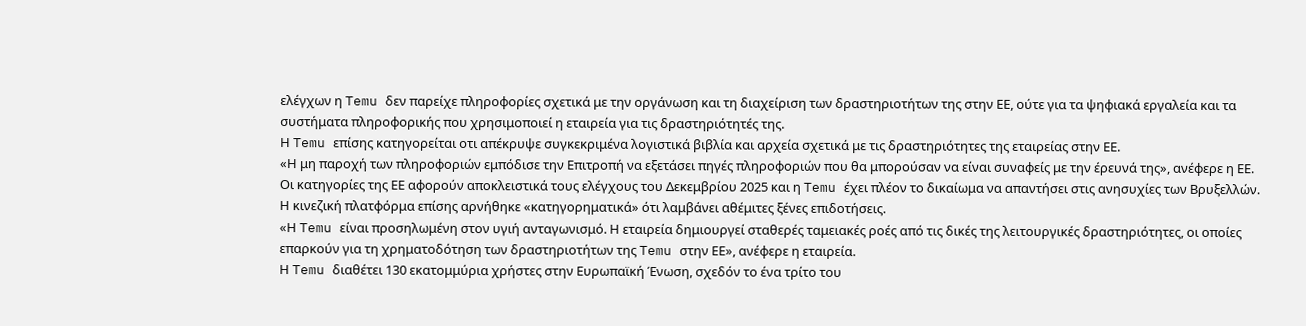ελέγχων η Temu δεν παρείχε πληροφορίες σχετικά με την οργάνωση και τη διαχείριση των δραστηριοτήτων της στην ΕΕ, ούτε για τα ψηφιακά εργαλεία και τα συστήματα πληροφορικής που χρησιμοποιεί η εταιρεία για τις δραστηριότητές της.
Η Temu επίσης κατηγορείται οτι απέκρυψε συγκεκριμένα λογιστικά βιβλία και αρχεία σχετικά με τις δραστηριότητες της εταιρείας στην ΕΕ.
«Η μη παροχή των πληροφοριών εμπόδισε την Επιτροπή να εξετάσει πηγές πληροφοριών που θα μπορούσαν να είναι συναφείς με την έρευνά της», ανέφερε η ΕΕ.
Οι κατηγορίες της ΕΕ αφορούν αποκλειστικά τους ελέγχους του Δεκεμβρίου 2025 και η Temu έχει πλέον το δικαίωμα να απαντήσει στις ανησυχίες των Βρυξελλών.
Η κινεζική πλατφόρμα επίσης αρνήθηκε «κατηγορηματικά» ότι λαμβάνει αθέμιτες ξένες επιδοτήσεις.
«Η Temu είναι προσηλωμένη στον υγιή ανταγωνισμό. Η εταιρεία δημιουργεί σταθερές ταμειακές ροές από τις δικές της λειτουργικές δραστηριότητες, οι οποίες επαρκούν για τη χρηματοδότηση των δραστηριοτήτων της Temu στην ΕΕ», ανέφερε η εταιρεία.
Η Temu διαθέτει 130 εκατομμύρια χρήστες στην Ευρωπαϊκή Ένωση, σχεδόν το ένα τρίτο του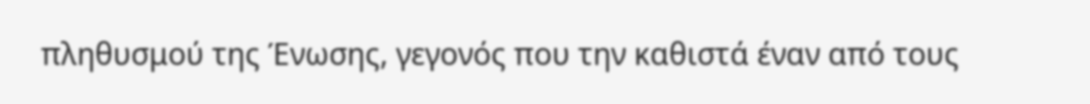πληθυσμού της Ένωσης, γεγονός που την καθιστά έναν από τους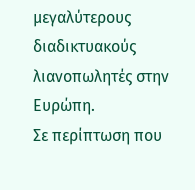μεγαλύτερους διαδικτυακούς λιανοπωλητές στην Ευρώπη.
Σε περίπτωση που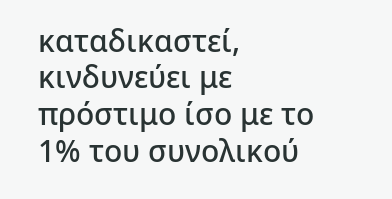καταδικαστεί, κινδυνεύει με πρόστιμο ίσο με το 1% του συνολικού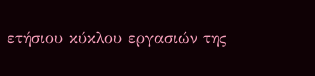ετήσιου κύκλου εργασιών της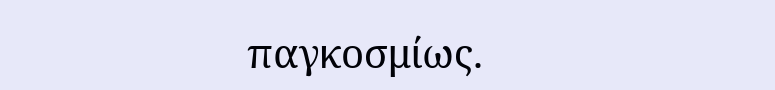παγκοσμίως.